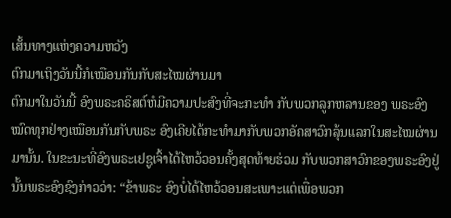ເສັ້ນທາງແຫ່ງຄວາມຫວັງ
ຕົກມາເຖິງວັນນີ້ກໍເໝືອນກັນກັບສະໄໝຜ່ານມາ
ຕົກມາໃນວັນນີ້ ອົງພຣະຄຣິສຕ໌ຫໍມີຄວາມປະສົງທີ່ຈະກະທຳ ກັບພວກລູກຫລານຂອງ ພຣະອົງໝົດທຸກຢ່າງເໝືອນກັນກັບພຣະ ອົງເຄີຍໄດ້ກະທຳມາກັບພວກອັຄສາວົກລຸ້ນແລກໃນສະໄໝຜ່ານ ມານັ້ນ. ໃນຂະນະທີ່ອົງພຣະເຢຊູເຈົ້າໄດ້ໄຫວ້ວອນຄັ້ງສຸດທ້າຍຮ່ວມ ກັບພວກສາວົກຂອງພຣະອົງຢູ່ນັ້ນພຣະອົງຊົງກ່າວວ່າ: “ຂ້າພຣະ ອົງບໍ່ໄດ້ໄຫວ້ວອນສະເພາະແຕ່ເພື່ອພວກ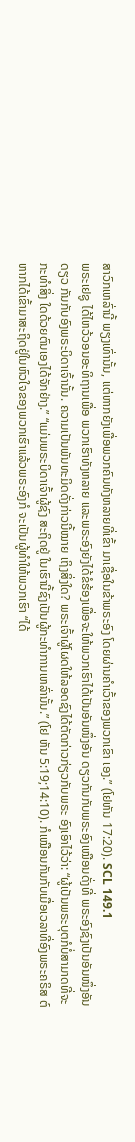ສາວົກເຫລົ່ານີ້ ພຽງເທົ່ານັ້ນ, ແຕ່ຫາກຍັງເພື່ອພວກຄົນທັງຫລາຍທີ່ເຂົ້າ ມາເຊື່ອໃນຂ້າພຣະອົງ ໂດຍຜ່ານຄຳເວົ້າຂອງພວກເຂົາ ເອງ.” (ໂຢຫັນ 17:20). SCL 149.1
ພຣະເຢຊູ ໄດ້ໄຫວ້ວອນອະທິຖານເພື່ອ ພວກເຮົາທັງຫລາຍ ແລະພຣະອົງຍັງໄດ້ຂໍຮ້ອງເພື່ອຈະໃຫ້ພວກເຮົາໄດ້ເປັນອັນໜຶ່ງອັນ ດຽວກັນກັບພຣະອົງເໝືອນດັ່ງທີ່ ພຣະອົງຊົງເປັນອັນໜຶ່ງອັນດຽວ ກັນກັບອົງພຣະບິດາເຈົ້ານັ້ນ. ຄວາມເປັນພັນທະມິດດັ່ງກ່າວນີ້ໝາຍ ເຖິງສິ່ງໃດ? ພຣະເຈົ້າຜູ້ໂຜດໃຫ້ລອດຊົງໄດ້ຕັດກ່າວກ່ຽວກັບພຣະ ອົງເອົາໄວ້ວ່າ: “ຜູ້ເປັນພຣະບຸຕກໍບໍ່ສາມາດທີ່ຈະກະທຳສິ່ງ ໃດດ້ວຍຕົນເອງໄດ້ຈັກຢ່າງ.” “ແມ່ນພຣະບິດາເຈົ້າຜູ້ຊົງ ສະຖິດຢູ່ ໃນເຮົານີ້ຊົງເປັນຜູ້ກະທຳການເຫລົ່ານັ້ນ.” (ໂຢ ຫັນ 5:19;14:10). ກໍເໝືອນກັນກັບເມື່ອເວລາທີ່ອົງພຣະຄຣິສ ຕ໌ຫາກໄດ້ເຂົ້າມາສະຖິດຢູ່ໃນຫົວໃຈຂອງພວກເຮົາແລ້ວພຣະອົງກໍ ຈະເປັນຜູ້ທຳໃຫ້ພວກເຮົາ “ໄດ້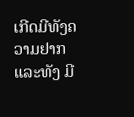ເກີດມີທັງຄວາມຢາກແລະທັງ ມີ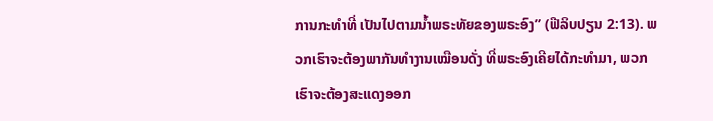ການກະທຳທີ່ ເປັນໄປຕາມນ້ຳພຣະທັຍຂອງພຣະອົງ” (ຟີລິບປຽນ 2:13). ພວກເຮົາຈະຕ້ອງພາກັນທຳງານເໝືອນດັ່ງ ທີ່ພຣະອົງເຄີຍໄດ້ກະທຳມາ, ພວກເຮົາຈະຕ້ອງສະແດງອອກ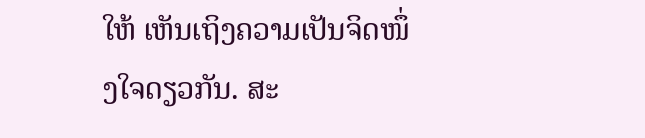ໃຫ້ ເຫັນເຖິງຄວາມເປັນຈິດໜຶ່ງໃຈດຽວກັນ. ສະ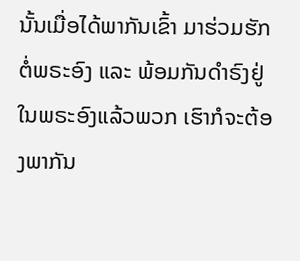ນັ້ນເມື່ອໄດ້ພາກັນເຂົ້າ ມາຮ່ວມຮັກຕໍ່ພຣະອົງ ແລະ ພ້ອມກັນດຳຣົງຢູ່ໃນພຣະອົງແລ້ວພວກ ເຮົາກໍຈະຕ້ອງພາກັນ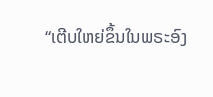“ເຕີບໃຫຍ່ຂຶ້ນໃນພຣະອົງ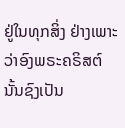ຢູ່ໃນທຸກສິ່ງ ຢ່າງເພາະວ່າອົງພຣະຄຣິສຕ໌ ນັ້ນຊົງເປັນ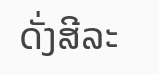ດັ່ງສີລະ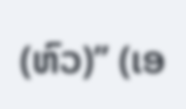(ຫົວ)” (ເອ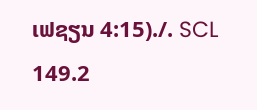ເຟຊຽນ 4:15)./. SCL 149.2